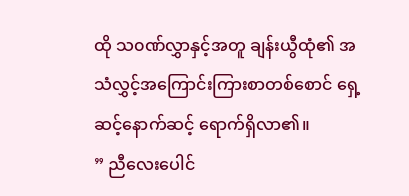ထို သ၀ဏ်လွှာနှင့်အတူ ချန်းယွီထုံ၏ အသံလွှင့်အကြောင်းကြားစာတစ်စောင် ရှေ့ဆင့်နောက်ဆင့် ရောက်ရှိလာ၏။
” ညီလေးပေါင်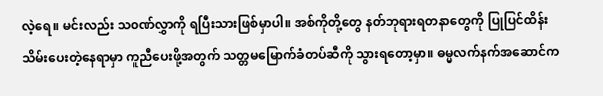လဲ့ရေ။ မင်းလည်း သ၀ဏ်လွှာကို ရပြီးသားဖြစ်မှာပါ။ အစ်ကိုတို့တွေ နတ်ဘုရားရတနာတွေကို ပြုပြင်ထိန်းသိမ်းပေးတဲ့နေရာမှာ ကူညီပေးဖို့အတွက် သတ္တမမြောက်ခံတပ်ဆီကို သွားရတော့မှာ။ ဓမ္မလက်နက်အဆောင်က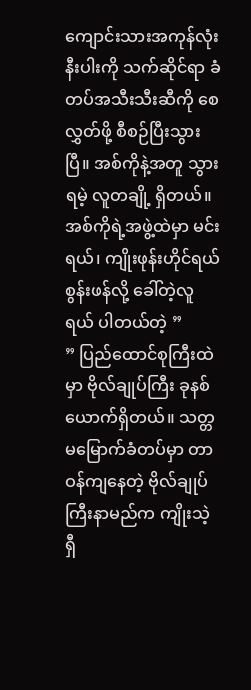ကျောင်းသားအကုန်လုံးနီးပါးကို သက်ဆိုင်ရာ ခံတပ်အသီးသီးဆီကို စေလွှတ်ဖို့ စီစဉ်ပြီးသွားပြီ။ အစ်ကိုနဲ့အတူ သွားရမဲ့ လူတချို့ ရှိတယ်။ အစ်ကိုရဲ့အဖွဲ့ထဲမှာ မင်းရယ်၊ ကျိုးဖုန်းဟိုင်ရယ် စွန်းဖန်လို့ ခေါ်တဲ့လူရယ် ပါတယ်တဲ့ ”
” ပြည်ထောင်စုကြီးထဲမှာ ဗိုလ်ချုပ်ကြီး ခုနစ်ယောက်ရှိတယ်။ သတ္တမမြောက်ခံတပ်မှာ တာဝန်ကျနေတဲ့ ဗိုလ်ချုပ်ကြီးနာမည်က ကျိုးသဲ့ရှီ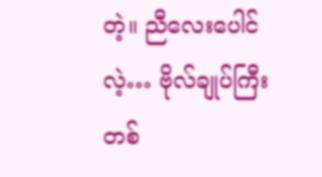တဲ့။ ညီလေးပေါင်လဲ့… ဗိုလ်ချုပ်ကြီးတစ်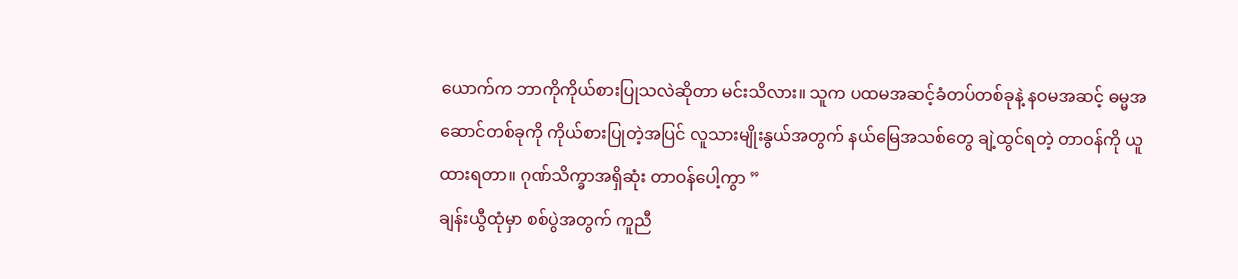ယောက်က ဘာကိုကိုယ်စားပြုသလဲဆိုတာ မင်းသိလား။ သူက ပထမအဆင့်ခံတပ်တစ်ခုနဲ့ နဝမအဆင့် ဓမ္မအဆောင်တစ်ခုကို ကိုယ်စားပြုတဲ့အပြင် လူသားမျိုးနွယ်အတွက် နယ်မြေအသစ်တွေ ချဲ့ထွင်ရတဲ့ တာဝန်ကို ယူထားရတာ။ ဂုဏ်သိက္ခာအရှိဆုံး တာဝန်ပေါ့ကွာ ”
ချန်းယွီထုံမှာ စစ်ပွဲအတွက် ကူညီ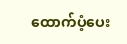ထောက်ပံ့ပေး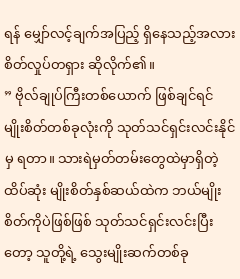ရန် မျှော်လင့်ချက်အပြည့် ရှိနေသည့်အလား စိတ်လှုပ်တရှား ဆိုလိုက်၏။
” ဗိုလ်ချုပ်ကြီးတစ်ယောက် ဖြစ်ချင်ရင် မျိုးစိတ်တစ်ခုလုံးကို သုတ်သင်ရှင်းလင်းနိုင်မှ ရတာ။ သားရဲမှတ်တမ်းတွေထဲမှာရှိတဲ့ ထိပ်ဆုံး မျိုးစိတ်နှစ်ဆယ်ထဲက ဘယ်မျိုးစိတ်ကိုပဲဖြစ်ဖြစ် သုတ်သင်ရှင်းလင်းပြီးတော့ သူတို့ရဲ့ သွေးမျိုးဆက်တစ်ခု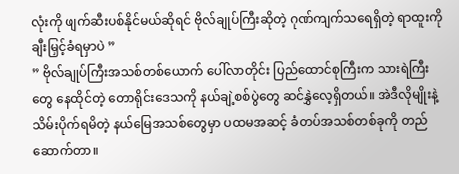လုံးကို ဖျက်ဆီးပစ်နိုင်မယ်ဆိုရင် ဗိုလ်ချုပ်ကြီးဆိုတဲ့ ဂုဏ်ကျက်သရေရှိတဲ့ ရာထူးကို ချီးမြှင့်ခံရမှာပဲ ”
” ဗိုလ်ချုပ်ကြီးအသစ်တစ်ယောက် ပေါ်လာတိုင်း ပြည်ထောင်စုကြီးက သားရဲကြီးတွေ နေထိုင်တဲ့ တောရိုင်းဒေသကို နယ်ချဲ့စစ်ပွဲတွေ ဆင်နွှဲလေ့ရှိတယ်။ အဲဒီလိုမျိုးနဲ့ သိမ်းပိုက်ရမိတဲ့ နယ်မြေအသစ်တွေမှာ ပထမအဆင့် ခံတပ်အသစ်တစ်ခုကို တည်ဆောက်တာ။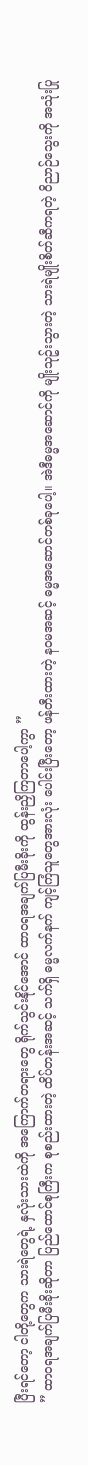ပြီးရင်တော့ ငါတို့တွေက သားရဲတွေရဲ့ နှလုံးသားထဲကို အကြောက်တရားတွေ ရိုက်သွင်းနိုင်အောင် ထာဝရအချက်ပြမီးခိုးကို ထွန်းညှိကြတာပေါ့ကွာ ”
” ထာဝရအချက်ပြမီးခိုးဆိုတာ ပြည်ထောင်စုကြီးက စုစည်းထားတဲ့ ထိပ်တန်းအဆင့် သက်ရှိ ဓမ္မလက်နက် ကျင့်ကြံသူတွေအားလုံး ပေါင်းပြီးတော့ ဖန်တီးထားတဲ့ နဝမအဆင့် ဓမ္မအဆောင်တစ်ခုပေါ့။ အဲဒီဓမ္မအဆောင်ကို မျိုးသုဥ်းသွားတဲ့ သားရဲမျိုးစိတ်ဆီကရတဲ့ ဝိညာဉ်သွေးကို အသုံးပြု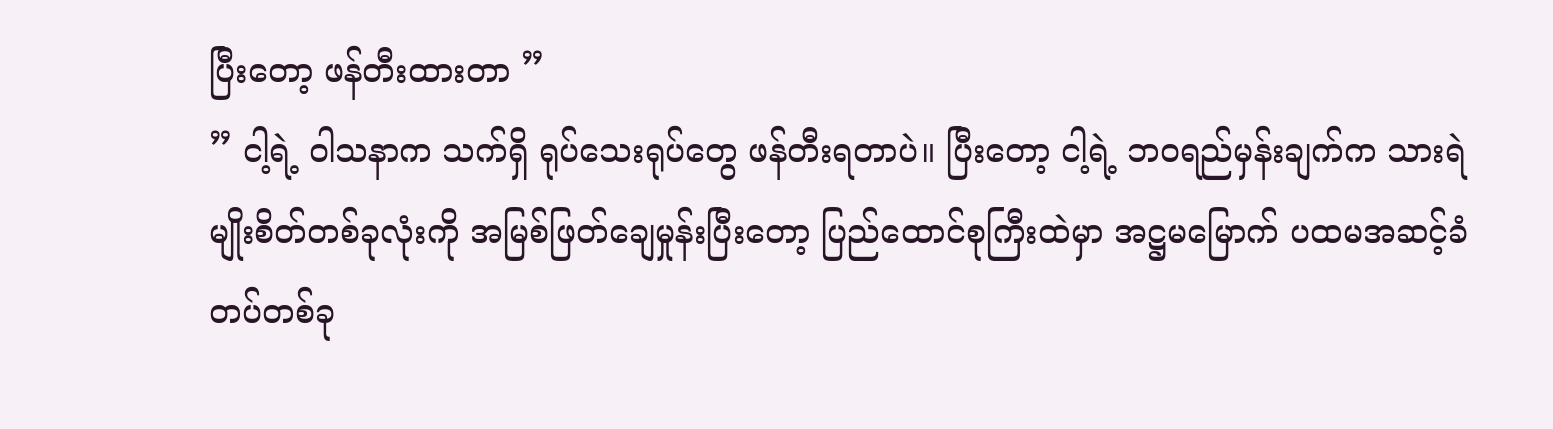ပြီးတော့ ဖန်တီးထားတာ ”
” ငါ့ရဲ့ ဝါသနာက သက်ရှိ ရုပ်သေးရုပ်တွေ ဖန်တီးရတာပဲ။ ပြီးတော့ ငါ့ရဲ့ ဘဝရည်မှန်းချက်က သားရဲမျိုးစိတ်တစ်ခုလုံးကို အမြစ်ဖြတ်ချေမှုန်းပြီးတော့ ပြည်ထောင်စုကြီးထဲမှာ အဋ္ဌမမြောက် ပထမအဆင့်ခံတပ်တစ်ခု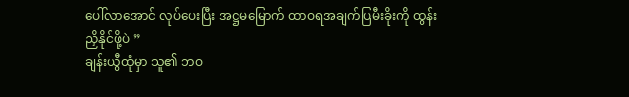ပေါ်လာအောင် လုပ်ပေးပြီး အဋ္ဌမမြောက် ထာဝရအချက်ပြမီးခိုးကို ထွန်းညှိနိုင်ဖို့ပဲ ”
ချန်းယွီထုံမှာ သူ၏ ဘဝ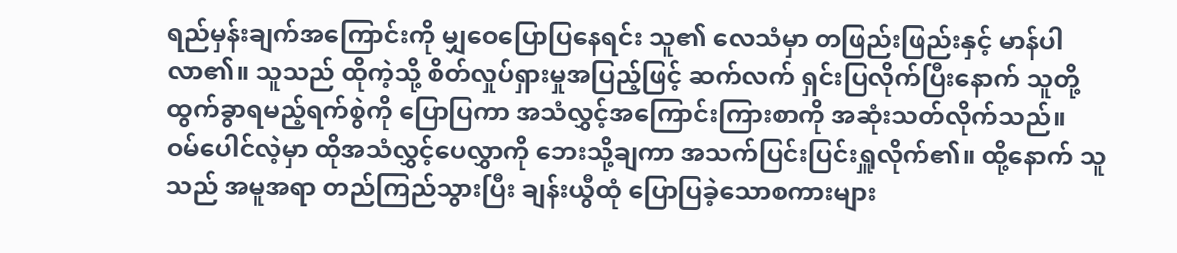ရည်မှန်းချက်အကြောင်းကို မျှဝေပြောပြနေရင်း သူ၏ လေသံမှာ တဖြည်းဖြည်းနှင့် မာန်ပါလာ၏။ သူသည် ထိုကဲ့သို့ စိတ်လှုပ်ရှားမှုအပြည့်ဖြင့် ဆက်လက် ရှင်းပြလိုက်ပြီးနောက် သူတို့ ထွက်ခွာရမည့်ရက်စွဲကို ပြောပြကာ အသံလွှင့်အကြောင်းကြားစာကို အဆုံးသတ်လိုက်သည်။
ဝမ်ပေါင်လဲ့မှာ ထိုအသံလွှင့်ပေလွှာကို ဘေးသို့ချကာ အသက်ပြင်းပြင်းရှူလိုက်၏။ ထို့နောက် သူသည် အမူအရာ တည်ကြည်သွားပြီး ချန်းယွီထုံ ပြောပြခဲ့သောစကားများ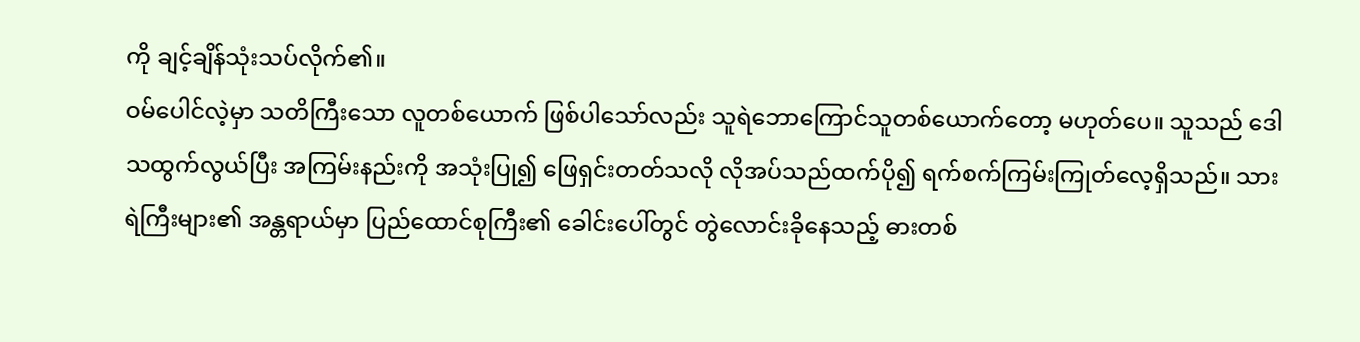ကို ချင့်ချိန်သုံးသပ်လိုက်၏။
ဝမ်ပေါင်လဲ့မှာ သတိကြီးသော လူတစ်ယောက် ဖြစ်ပါသော်လည်း သူရဲဘောကြောင်သူတစ်ယောက်တော့ မဟုတ်ပေ။ သူသည် ဒေါသထွက်လွယ်ပြီး အကြမ်းနည်းကို အသုံးပြု၍ ဖြေရှင်းတတ်သလို လိုအပ်သည်ထက်ပို၍ ရက်စက်ကြမ်းကြုတ်လေ့ရှိသည်။ သားရဲကြီးများ၏ အန္တရာယ်မှာ ပြည်ထောင်စုကြီး၏ ခေါင်းပေါ်တွင် တွဲလောင်းခိုနေသည့် ဓားတစ်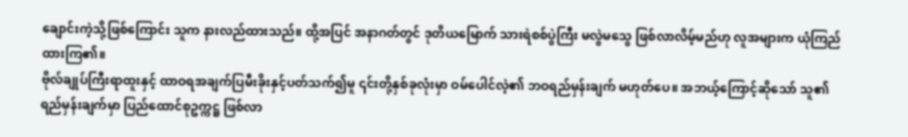ချောင်းကဲ့သို့ဖြစ်ကြောင်း သူက နားလည်ထားသည်။ ထို့အပြင် အနာဂတ်တွင် ဒုတိယမြောက် သားရဲစစ်ပွဲကြီး မလွဲမသွေ ဖြစ်လာလိမ့်မည်ဟု လူအများက ယုံကြည်ထားကြ၏။
ဗိုလ်ချုပ်ကြီးရာထူးနှင့် ထာဝရအချက်ပြမီးခိုးနှင့်ပတ်သက်၍မူ ၎င်းတို့နှစ်ခုလုံးမှာ ဝမ်ပေါင်လဲ့၏ ဘဝရည်မှန်းချက် မဟုတ်ပေ။ အဘယ့်ကြောင့်ဆိုသော် သူ၏ ရည်မှန်းချက်မှာ ပြည်ထောင်စုဥက္ကဋ္ဌ ဖြစ်လာ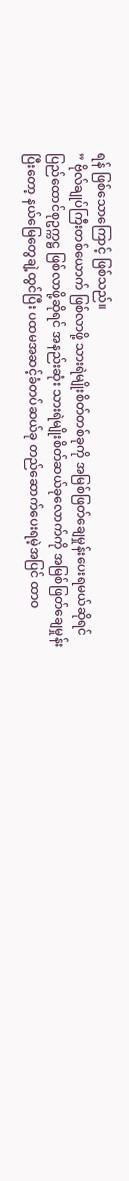ရန် ဖြစ်သောကြောင့် ဖြစ်သည်။
” ဗိုလ်ချုပ်ကြီးတစ်ယောက် ဖြစ်လာဖို့ သားရဲမျိုးစိတ်တစ်ခုကို အမြစ်ဖြတ်ချေမှုန်းပေးရမယ်ဆိုရင် ပြည်ထောင်စုဥက္ကဋ္ဌ ဖြစ်လာဖို့ဆိုရင် အနည်းဆုံး သားရဲမျိုးစိတ်ဆယ်ခုလောက်ကို အမြစ်ဖြတ်ချေမှုန်းပြီးတော့ နယ်မြေတွေချဲ့ထွင်ပြီး ပထမအဆင့်ခံတပ်ဆယ်ခု တည်ဆောက်ပေးရမဲ့အပြင် ထာဝ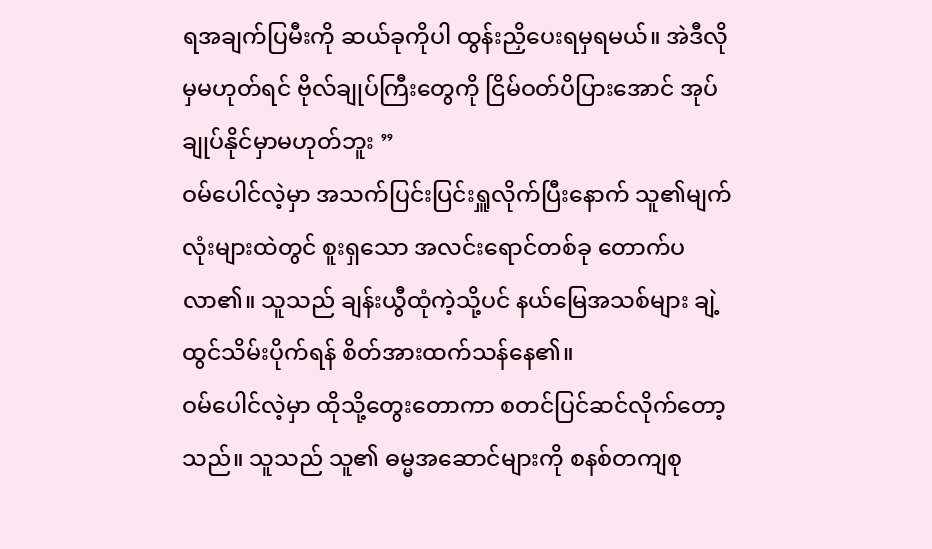ရအချက်ပြမီးကို ဆယ်ခုကိုပါ ထွန်းညှိပေးရမှရမယ်။ အဲဒီလိုမှမဟုတ်ရင် ဗိုလ်ချုပ်ကြီးတွေကို ငြိမ်ဝတ်ပိပြားအောင် အုပ်ချုပ်နိုင်မှာမဟုတ်ဘူး ”
ဝမ်ပေါင်လဲ့မှာ အသက်ပြင်းပြင်းရှူလိုက်ပြီးနောက် သူ၏မျက်လုံးများထဲတွင် စူးရှသော အလင်းရောင်တစ်ခု တောက်ပလာ၏။ သူသည် ချန်းယွီထုံကဲ့သို့ပင် နယ်မြေအသစ်များ ချဲ့ထွင်သိမ်းပိုက်ရန် စိတ်အားထက်သန်နေ၏။
ဝမ်ပေါင်လဲ့မှာ ထိုသို့တွေးတောကာ စတင်ပြင်ဆင်လိုက်တော့သည်။ သူသည် သူ၏ ဓမ္မအဆောင်များကို စနစ်တကျစု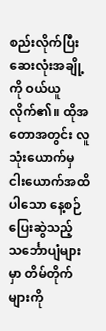စည်းလိုက်ပြီး ဆေးလုံးအချို့ကို ဝယ်ယူလိုက်၏။ ထိုအတောအတွင်း လူသုံးယောက်မှ ငါးယောက်အထိပါသော နေ့စဉ်ပြေးဆွဲသည့် သင်္ဘောပျံများမှာ တိမ်တိုက်များကို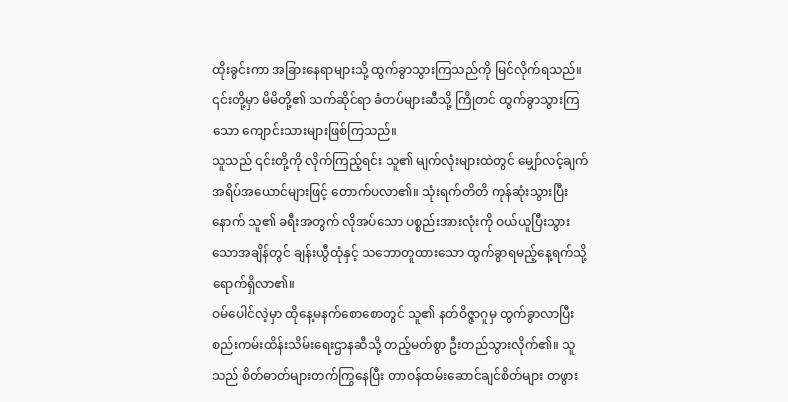ထိုးခွင်းကာ အခြားနေရာများသို့ ထွက်ခွာသွားကြသည်ကို မြင်လိုက်ရသည်။ ၎င်းတို့မှာ မိမိတို့၏ သက်ဆိုင်ရာ ခံတပ်များဆီသို့ ကြိုတင် ထွက်ခွာသွားကြသော ကျောင်းသားများဖြစ်ကြသည်။
သူသည် ၎င်းတို့ကို လိုက်ကြည့်ရင်း သူ၏ မျက်လုံးများထဲတွင် မျှော်လင့်ချက် အရိပ်အယောင်များဖြင့် တောက်ပလာ၏။ သုံးရက်တိတိ ကုန်ဆုံးသွားပြီးနောက် သူ၏ ခရီးအတွက် လိုအပ်သော ပစ္စည်းအားလုံးကို ဝယ်ယူပြီးသွားသောအချိန်တွင် ချန်းယွီထုံနှင့် သဘောတူထားသော ထွက်ခွာရမည့်နေ့ရက်သို့ ရောက်ရှိလာ၏။
ဝမ်ပေါင်လဲ့မှာ ထိုနေ့မနက်စောစောတွင် သူ၏ နတ်ဝိဇ္ဇာဂူမှ ထွက်ခွာလာပြီး စည်းကမ်းထိန်းသိမ်းရေးဌာနဆီသို့ တည့်မတ်စွာ ဦးတည်သွားလိုက်၏။ သူသည် စိတ်ဓာတ်များတက်ကြွနေပြီး တာဝန်ထမ်းဆောင်ချင်စိတ်များ တဖွား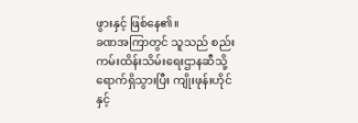ဖွားနှင့် ဖြစ်နေ၏။
ခဏအကြာတွင် သူသည် စည်းကမ်းထိန်းသိမ်းရေးဌာနဆီသို့ ရောက်ရှိသွားပြီး ကျိုးဖုန်းဟိုင်နှင့်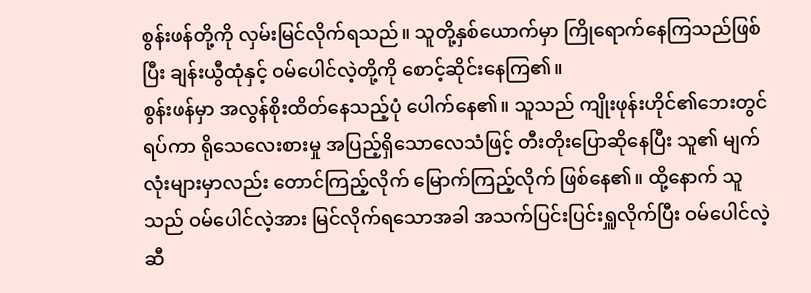စွန်းဖန်တို့ကို လှမ်းမြင်လိုက်ရသည်။ သူတို့နှစ်ယောက်မှာ ကြိုရောက်နေကြသည်ဖြစ်ပြီး ချန်းယွီထုံနှင့် ဝမ်ပေါင်လဲ့တို့ကို စောင့်ဆိုင်းနေကြ၏။
စွန်းဖန်မှာ အလွန်စိုးထိတ်နေသည့်ပုံ ပေါက်နေ၏။ သူသည် ကျိုးဖုန်းဟိုင်၏ဘေးတွင် ရပ်ကာ ရိုသေလေးစားမှု အပြည့်ရှိသောလေသံဖြင့် တီးတိုးပြောဆိုနေပြီး သူ၏ မျက်လုံးများမှာလည်း တောင်ကြည့်လိုက် မြောက်ကြည့်လိုက် ဖြစ်နေ၏။ ထို့နောက် သူသည် ဝမ်ပေါင်လဲ့အား မြင်လိုက်ရသောအခါ အသက်ပြင်းပြင်းရှူလိုက်ပြီး ဝမ်ပေါင်လဲ့ဆီ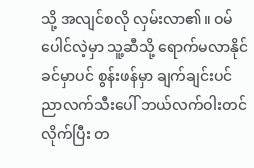သို့ အလျင်စလို လှမ်းလာ၏။ ဝမ်ပေါင်လဲ့မှာ သူ့ဆီသို့ ရောက်မလာနိုင်ခင်မှာပင် စွန်းဖန်မှာ ချက်ချင်းပင် ညာလက်သီးပေါ် ဘယ်လက်ဝါးတင်လိုက်ပြီး တ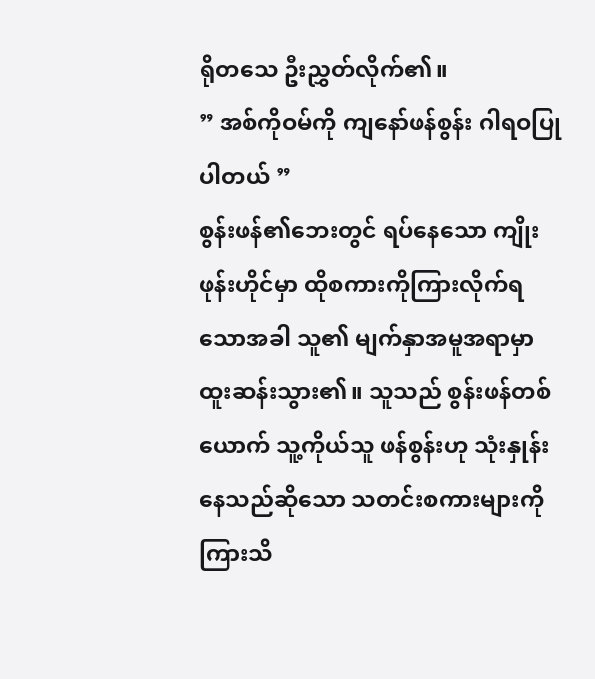ရိုတသေ ဦးညွှတ်လိုက်၏။
” အစ်ကိုဝမ်ကို ကျနော်ဖန်စွန်း ဂါရဝပြုပါတယ် ”
စွန်းဖန်၏ဘေးတွင် ရပ်နေသော ကျိုးဖုန်းဟိုင်မှာ ထိုစကားကိုကြားလိုက်ရသောအခါ သူ၏ မျက်နှာအမူအရာမှာ ထူးဆန်းသွား၏။ သူသည် စွန်းဖန်တစ်ယောက် သူ့ကိုယ်သူ ဖန်စွန်းဟု သုံးနှုန်းနေသည်ဆိုသော သတင်းစကားများကို ကြားသိ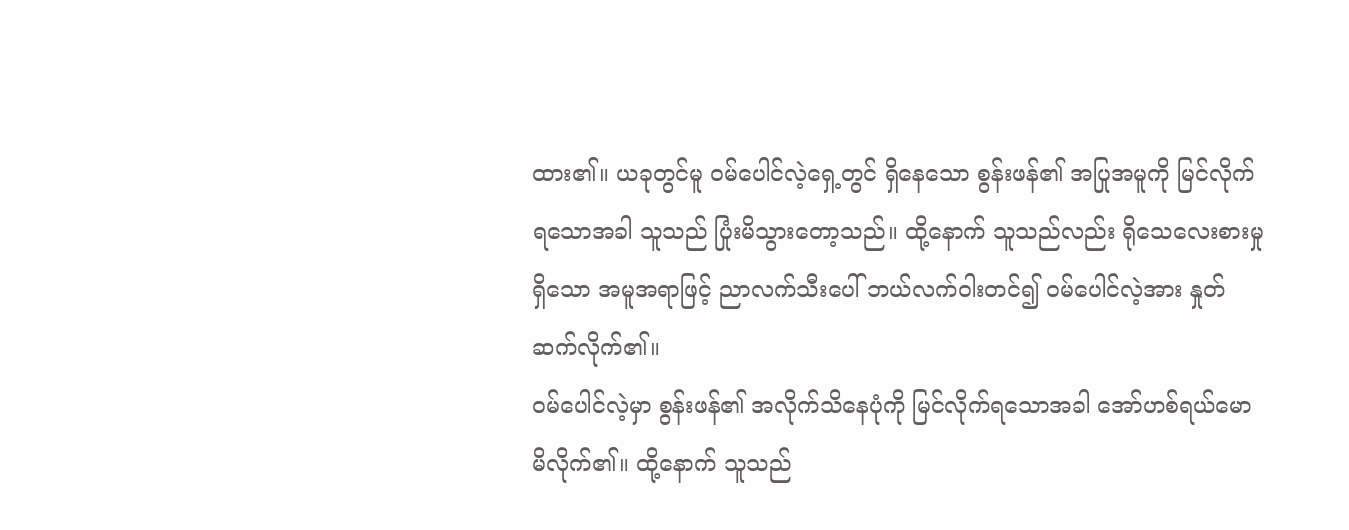ထား၏။ ယခုတွင်မူ ဝမ်ပေါင်လဲ့ရှေ့တွင် ရှိနေသော စွန်းဖန်၏ အပြုအမူကို မြင်လိုက်ရသောအခါ သူသည် ပြုံးမိသွားတော့သည်။ ထို့နောက် သူသည်လည်း ရိုသေလေးစားမှုရှိသော အမူအရာဖြင့် ညာလက်သီးပေါ် ဘယ်လက်ဝါးတင်၍ ဝမ်ပေါင်လဲ့အား နှုတ်ဆက်လိုက်၏။
ဝမ်ပေါင်လဲ့မှာ စွန်းဖန်၏ အလိုက်သိနေပုံကို မြင်လိုက်ရသောအခါ အော်ဟစ်ရယ်မောမိလိုက်၏။ ထို့နောက် သူသည်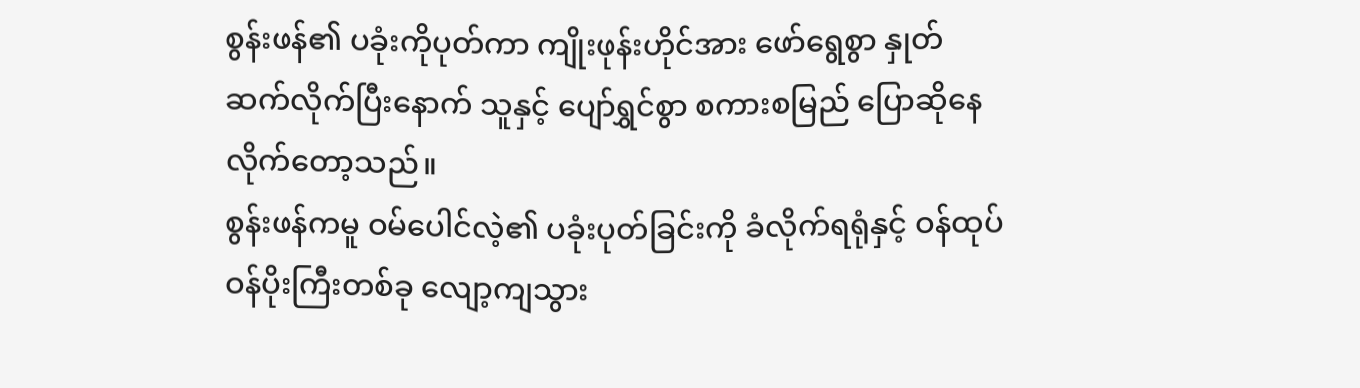စွန်းဖန်၏ ပခုံးကိုပုတ်ကာ ကျိုးဖုန်းဟိုင်အား ဖော်ရွေစွာ နှုတ်ဆက်လိုက်ပြီးနောက် သူနှင့် ပျော်ရွှင်စွာ စကားစမြည် ပြောဆိုနေလိုက်တော့သည်။
စွန်းဖန်ကမူ ဝမ်ပေါင်လဲ့၏ ပခုံးပုတ်ခြင်းကို ခံလိုက်ရရုံနှင့် ဝန်ထုပ်ဝန်ပိုးကြီးတစ်ခု လျော့ကျသွား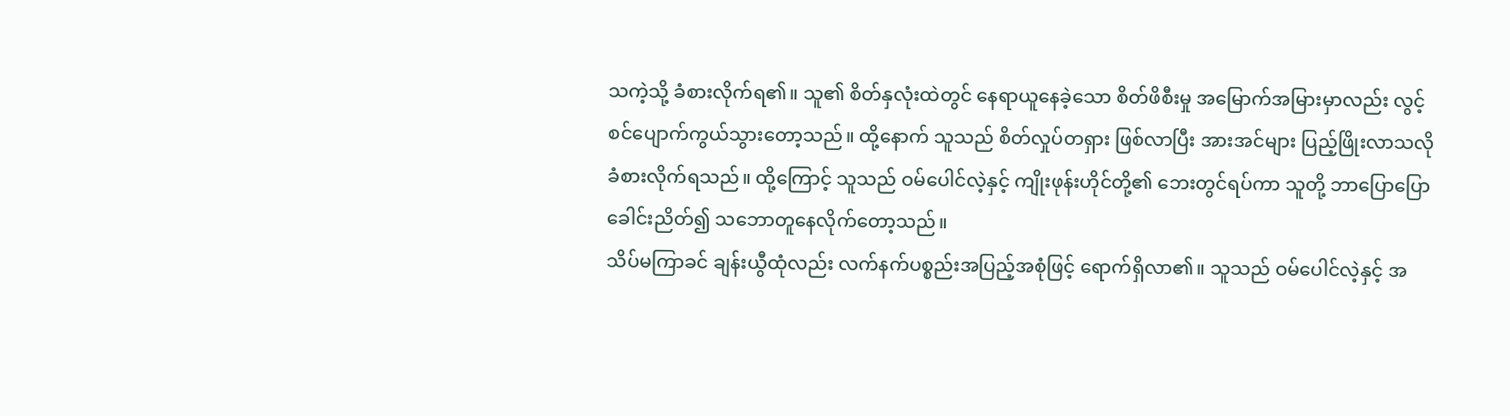သကဲ့သို့ ခံစားလိုက်ရ၏။ သူ၏ စိတ်နှလုံးထဲတွင် နေရာယူနေခဲ့သော စိတ်ဖိစီးမှု အမြောက်အမြားမှာလည်း လွင့်စင်ပျောက်ကွယ်သွားတော့သည်။ ထို့နောက် သူသည် စိတ်လှုပ်တရှား ဖြစ်လာပြီး အားအင်များ ပြည့်ဖြိုးလာသလို ခံစားလိုက်ရသည်။ ထို့ကြောင့် သူသည် ဝမ်ပေါင်လဲ့နှင့် ကျိုးဖုန်းဟိုင်တို့၏ ဘေးတွင်ရပ်ကာ သူတို့ ဘာပြောပြော ခေါင်းညိတ်၍ သဘောတူနေလိုက်တော့သည်။
သိပ်မကြာခင် ချန်းယွီထုံလည်း လက်နက်ပစ္စည်းအပြည့်အစုံဖြင့် ရောက်ရှိလာ၏။ သူသည် ဝမ်ပေါင်လဲ့နှင့် အ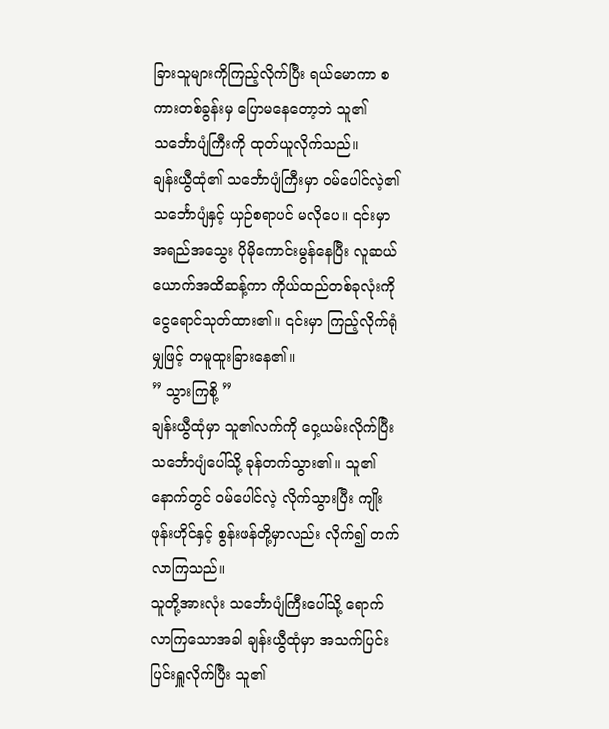ခြားသူများကိုကြည့်လိုက်ပြီး ရယ်မောကာ စကားတစ်ခွန်းမှ ပြောမနေတော့ဘဲ သူ၏ သင်္ဘောပျံကြီးကို ထုတ်ယူလိုက်သည်။
ချန်းယွီထုံ၏ သင်္ဘောပျံကြီးမှာ ဝမ်ပေါင်လဲ့၏ သင်္ဘောပျံနှင့် ယှဉ်စရာပင် မလိုပေ။ ၎င်းမှာ အရည်အသွေး ပိုမိုကောင်းမွန်နေပြီး လူဆယ်ယောက်အထိဆန့်ကာ ကိုယ်ထည်တစ်ခုလုံးကို ငွေရောင်သုတ်ထား၏။ ၎င်းမှာ ကြည့်လိုက်ရုံမျှဖြင့် တမူထူးခြားနေ၏။
” သွားကြစို့ ”
ချန်းယွီထုံမှာ သူ၏လက်ကို ဝှေ့ယမ်းလိုက်ပြီး သင်္ဘောပျံပေါ်သို့ ခုန်တက်သွား၏။ သူ၏ နောက်တွင် ဝမ်ပေါင်လဲ့ လိုက်သွားပြီး ကျိုးဖုန်းဟိုင်နှင့် စွန်းဖန်တို့မှာလည်း လိုက်၍ တက်လာကြသည်။
သူတို့အားလုံး သင်္ဘောပျံကြီးပေါ်သို့ ရောက်လာကြသောအခါ ချန်းယွီထုံမှာ အသက်ပြင်းပြင်းရှူလိုက်ပြီး သူ၏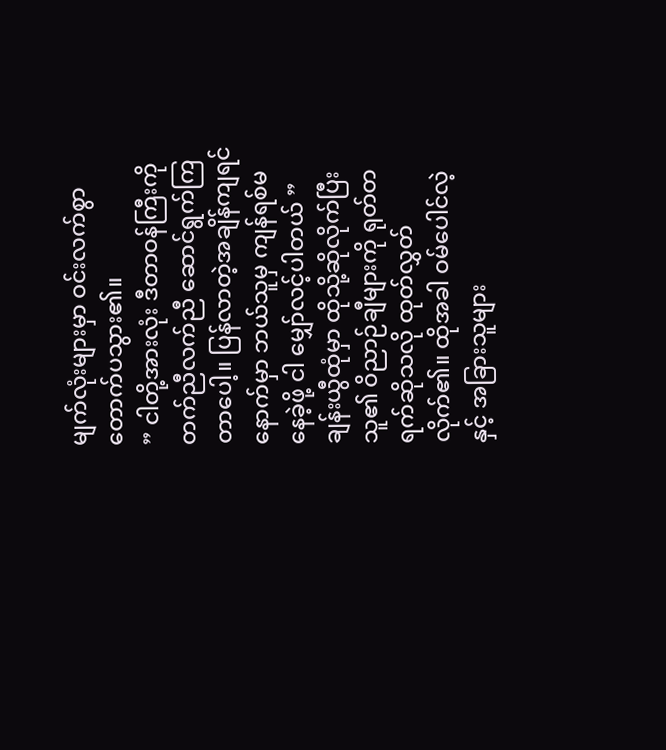မျက်လုံးများမှာ ဝင်းလက်စွာ တောက်ပသွား၏။
” ငါတို့အားလုံး ဒီတာဝန်ကြီးကို တက်ညီလက်ညီ ဆောင်ရွက်ကြတာပေါ့။ ပြန်လာတဲ့အချိန်ကျရင် နောက်မှာ ဘယ်သူမှ ကျန်ရစ်မနေခဲ့ဖို့ ငါ မျှော်လင့်ပါတယ် ”
ချန်းယွီထုံမှာ ထိုသို့ဆိုလိုက်ပြီး သူ၏ ဝိညာဉ်ချီများကို ရုတ်တရက်ဆိုသလို ထုတ်လွှတ်လိုက်၏။ ထိုအခါ ဝမ်ပေါင်လဲ့နှင့် အခြားသူများ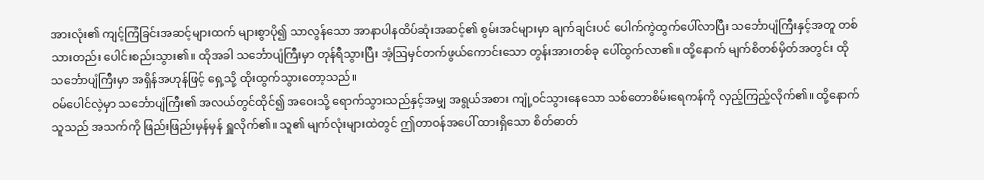အားလုံး၏ ကျင့်ကြံခြင်းအဆင့်များထက် များစွာပို၍ သာလွန်သော အာနာပါနထိပ်ဆုံးအဆင့်၏ စွမ်းအင်များမှာ ချက်ချင်းပင် ပေါက်ကွဲထွက်ပေါ်လာပြီး သင်္ဘောပျံကြီးနှင့်အတူ တစ်သားတည်း ပေါင်းစည်းသွား၏။ ထိုအခါ သင်္ဘောပျံကြီးမှာ တုန်ရီသွားပြီး အံ့ဩမှင်တက်ဖွယ်ကောင်းသော တွန်းအားတစ်ခု ပေါ်ထွက်လာ၏။ ထို့နောက် မျက်စိတစ်မှိတ်အတွင်း ထိုသင်္ဘောပျံကြီးမှာ အရှိန်အဟုန်ဖြင့် ရှေ့သို့ ထိုးထွက်သွားတော့သည်။
ဝမ်ပေါင်လဲ့မှာ သင်္ဘောပျံကြီး၏ အလယ်တွင်ထိုင်၍ အဝေးသို့ ရောက်သွားသည်နှင့်အမျှ အရွယ်အစား ကျုံ့ဝင်သွားနေသော သစ်တောစိမ်းရေကန်ကို လှည့်ကြည့်လိုက်၏။ ထို့နောက် သူသည် အသက်ကို ဖြည်းဖြည်းမှန်မှန် ရှူလိုက်၏။ သူ၏ မျက်လုံးများထဲတွင် ဤတာဝန်အပေါ် ထားရှိသော စိတ်ဓာတ်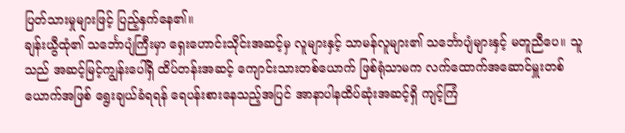ပြတ်သားမှုများဖြင့် ပြည့်နှက်နေ၏။
ချန်းယွီထုံ၏ သင်္ဘောပျံကြီးမှာ ရှေးဟောင်းသိုင်းအဆင့်မှ လူများနှင့် သာမန်လူများ၏ သင်္ဘောပျံများနှင့် မတူညီပေ။ သူသည် အဆင့်မြင့်ကျွန်းပေါ်ရှိ ထိပ်တန်းအဆင့် ကျောင်းသားတစ်ယောက် ဖြစ်ရုံသာမက လက်ထောက်အဆောင်မှူးတစ်ယောက်အဖြစ် ရွေးချယ်ခံရရန် ရေပန်းစားနေသည့်အပြင် အာနာပါနထိပ်ဆုံးအဆင့်ရှိ ကျင့်ကြံ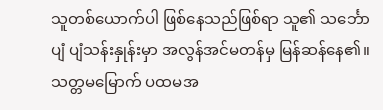သူတစ်ယောက်ပါ ဖြစ်နေသည်ဖြစ်ရာ သူ၏ သင်္ဘောပျံ ပျံသန်းနှုန်းမှာ အလွန်အင်မတန်မှ မြန်ဆန်နေ၏။ သတ္တမမြောက် ပထမအ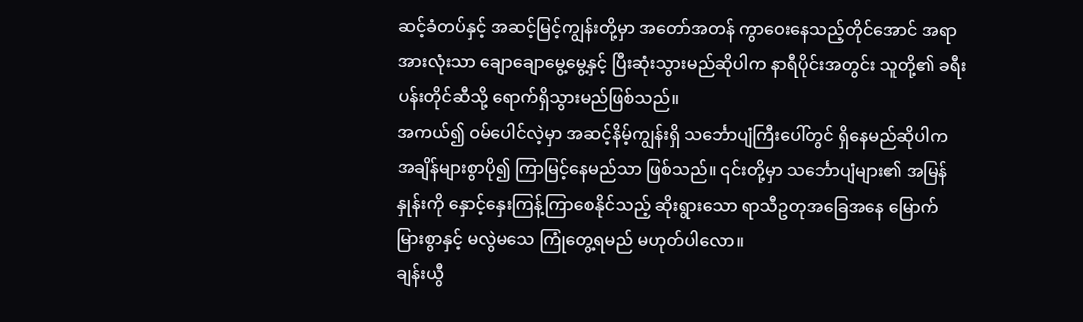ဆင့်ခံတပ်နှင့် အဆင့်မြင့်ကျွန်းတို့မှာ အတော်အတန် ကွာဝေးနေသည့်တိုင်အောင် အရာအားလုံးသာ ချောချောမွေ့မွေ့နှင့် ပြီးဆုံးသွားမည်ဆိုပါက နာရီပိုင်းအတွင်း သူတို့၏ ခရီးပန်းတိုင်ဆီသို့ ရောက်ရှိသွားမည်ဖြစ်သည်။
အကယ်၍ ဝမ်ပေါင်လဲ့မှာ အဆင့်နိမ့်ကျွန်းရှိ သင်္ဘောပျံကြီးပေါ်တွင် ရှိနေမည်ဆိုပါက အချိန်များစွာပို၍ ကြာမြင့်နေမည်သာ ဖြစ်သည်။ ၎င်းတို့မှာ သင်္ဘောပျံများ၏ အမြန်နှုန်းကို နှောင့်နှေးကြန့်ကြာစေနိုင်သည့် ဆိုးရွားသော ရာသီဥတုအခြေအနေ မြောက်မြားစွာနှင့် မလွဲမသေ ကြုံတွေ့ရမည် မဟုတ်ပါလော။
ချန်းယွီ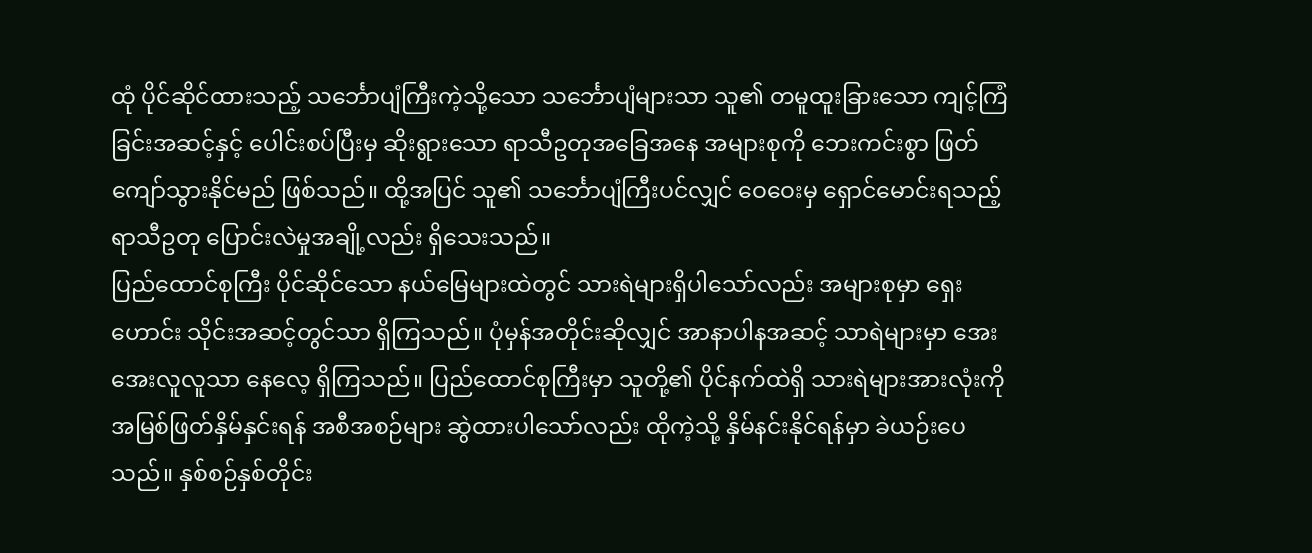ထုံ ပိုင်ဆိုင်ထားသည့် သင်္ဘောပျံကြီးကဲ့သို့သော သင်္ဘောပျံများသာ သူ၏ တမူထူးခြားသော ကျင့်ကြံခြင်းအဆင့်နှင့် ပေါင်းစပ်ပြီးမှ ဆိုးရွားသော ရာသီဥတုအခြေအနေ အများစုကို ဘေးကင်းစွာ ဖြတ်ကျော်သွားနိုင်မည် ဖြစ်သည်။ ထို့အပြင် သူ၏ သင်္ဘောပျံကြီးပင်လျှင် ဝေဝေးမှ ရှောင်မောင်းရသည့် ရာသီဥတု ပြောင်းလဲမှုအချို့လည်း ရှိသေးသည်။
ပြည်ထောင်စုကြီး ပိုင်ဆိုင်သော နယ်မြေများထဲတွင် သားရဲများရှိပါသော်လည်း အများစုမှာ ရှေးဟောင်း သိုင်းအဆင့်တွင်သာ ရှိကြသည်။ ပုံမှန်အတိုင်းဆိုလျှင် အာနာပါနအဆင့် သာရဲများမှာ အေးအေးလူလူသာ နေလေ့ ရှိကြသည်။ ပြည်ထောင်စုကြီးမှာ သူတို့၏ ပိုင်နက်ထဲရှိ သားရဲများအားလုံးကို အမြစ်ဖြတ်နှိမ်နှင်းရန် အစီအစဉ်များ ဆွဲထားပါသော်လည်း ထိုကဲ့သို့ နှိမ်နင်းနိုင်ရန်မှာ ခဲယဉ်းပေသည်။ နှစ်စဉ်နှစ်တိုင်း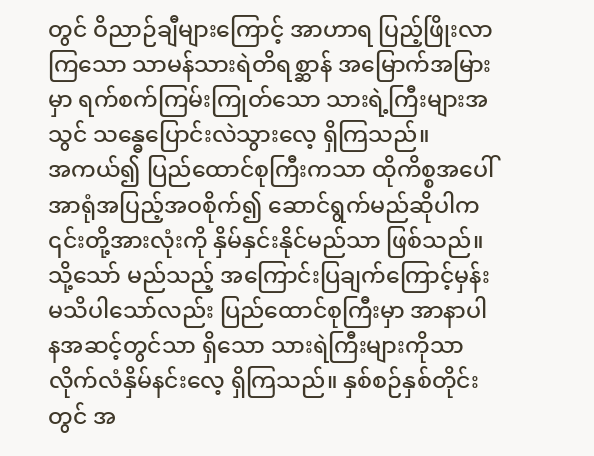တွင် ဝိညာဉ်ချီများကြောင့် အာဟာရ ပြည့်ဖြိုးလာကြသော သာမန်သားရဲတိရစ္ဆာန် အမြောက်အမြားမှာ ရက်စက်ကြမ်းကြုတ်သော သားရဲ့ကြီးများအသွင် သန္ဓေပြောင်းလဲသွားလေ့ ရှိကြသည်။
အကယ်၍ ပြည်ထောင်စုကြီးကသာ ထိုကိစ္စအပေါ် အာရုံအပြည့်အဝစိုက်၍ ဆောင်ရွက်မည်ဆိုပါက ၎င်းတို့အားလုံးကို နှိမ်နှင်းနိုင်မည်သာ ဖြစ်သည်။ သို့သော် မည်သည့် အကြောင်းပြချက်ကြောင့်မှန်း မသိပါသော်လည်း ပြည်ထောင်စုကြီးမှာ အာနာပါနအဆင့်တွင်သာ ရှိသော သားရဲကြီးများကိုသာ လိုက်လံနှိမ်နင်းလေ့ ရှိကြသည်။ နှစ်စဉ်နှစ်တိုင်းတွင် အ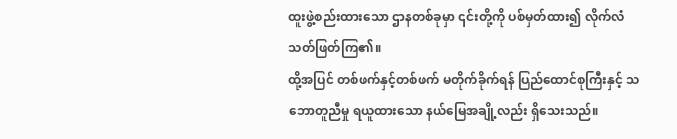ထူးဖွဲ့စည်းထားသော ဌာနတစ်ခုမှာ ၎င်းတို့ကို ပစ်မှတ်ထား၍ လိုက်လံသတ်ဖြတ်ကြ၏။
ထို့အပြင် တစ်ဖက်နှင့်တစ်ဖက် မတိုက်ခိုက်ရန် ပြည်ထောင်စုကြီးနှင့် သဘောတူညီမှု ရယူထားသော နယ်မြေအချို့လည်း ရှိသေးသည်။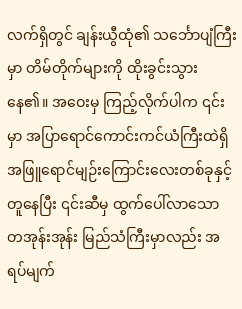လက်ရှိတွင် ချန်းယွီထုံ၏ သင်္ဘောပျံကြီးမှာ တိမ်တိုက်များကို ထိုးခွင်းသွားနေ၏။ အဝေးမှ ကြည့်လိုက်ပါက ၎င်းမှာ အပြာရောင်ကောင်းကင်ယံကြီးထဲရှိ အဖြူရောင်မျဉ်းကြောင်းလေးတစ်ခုနှင့် တူနေပြီး ၎င်းဆီမှ ထွက်ပေါ်လာသော တအုန်းအုန်း မြည်သံကြီးမှာလည်း အရပ်မျက်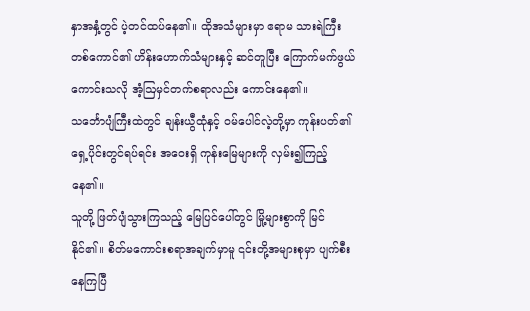နှာအနှံ့တွင် ပဲ့တင်ထပ်နေ၏။ ထိုအသံများမှာ ဧရာမ သားရဲကြီးတစ်ကောင်၏ ဟိန်းဟောက်သံများနှင့် ဆင်တူပြီး ကြောက်မက်ဖွယ်ကောင်းသလို အံ့ဩမှင်တက်စရာလည်း ကောင်းနေ၏။
သင်္ဘောပျံကြီးထဲတွင် ချန်းယွီထုံနှင့် ဝမ်ပေါင်လဲ့တို့မှာ ကုန်းပတ်၏ ရှေ့ပိုင်းတွင်ရပ်ရင်း အဝေးရှိ ကုန်းမြေများကို လှမ်း၍ကြည့်နေ၏။
သူတို့ ဖြတ်ပျံသွားကြသည့် မြေပြင်ပေါ်တွင် မြို့များစွာကို မြင်နိုင်၏။ စိတ်မကောင်းစရာအချက်မှာမူ ၎င်းတို့အများစုမှာ ပျက်စီးနေကြပြီ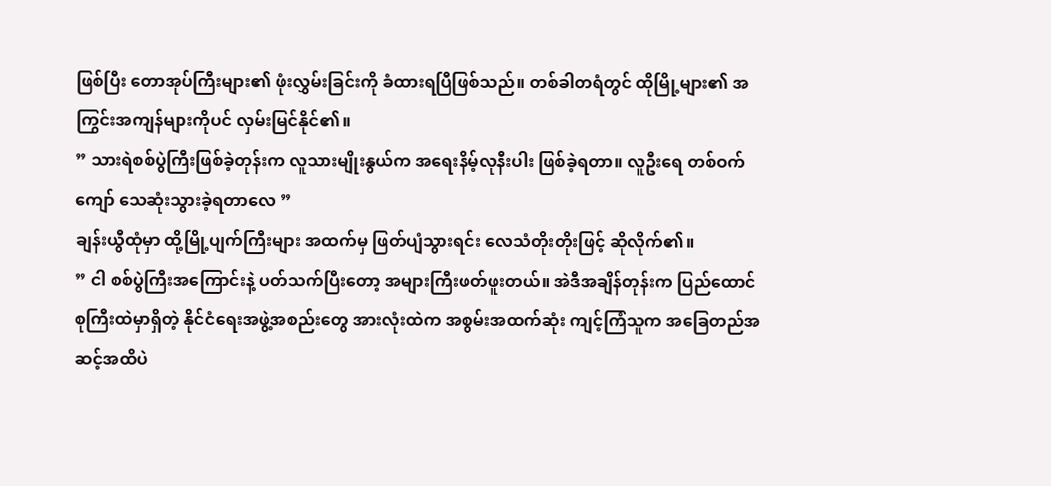ဖြစ်ပြီး တောအုပ်ကြီးများ၏ ဖုံးလွှမ်းခြင်းကို ခံထားရပြီဖြစ်သည်။ တစ်ခါတရံတွင် ထိုမြို့များ၏ အကြွင်းအကျန်များကိုပင် လှမ်းမြင်နိုင်၏။
” သားရဲစစ်ပွဲကြီးဖြစ်ခဲ့တုန်းက လူသားမျိုးနွယ်က အရေးနိမ့်လုနီးပါး ဖြစ်ခဲ့ရတာ။ လူဦးရေ တစ်ဝက်ကျော် သေဆုံးသွားခဲ့ရတာလေ ”
ချန်းယွီထုံမှာ ထို့မြို့ပျက်ကြီးများ အထက်မှ ဖြတ်ပျံသွားရင်း လေသံတိုးတိုးဖြင့် ဆိုလိုက်၏။
” ငါ စစ်ပွဲကြီးအကြောင်းနဲ့ ပတ်သက်ပြီးတော့ အများကြီးဖတ်ဖူးတယ်။ အဲဒီအချိန်တုန်းက ပြည်ထောင်စုကြီးထဲမှာရှိတဲ့ နိုင်ငံရေးအဖွဲ့အစည်းတွေ အားလုံးထဲက အစွမ်းအထက်ဆုံး ကျင့်ကြံသူက အခြေတည်အဆင့်အထိပဲ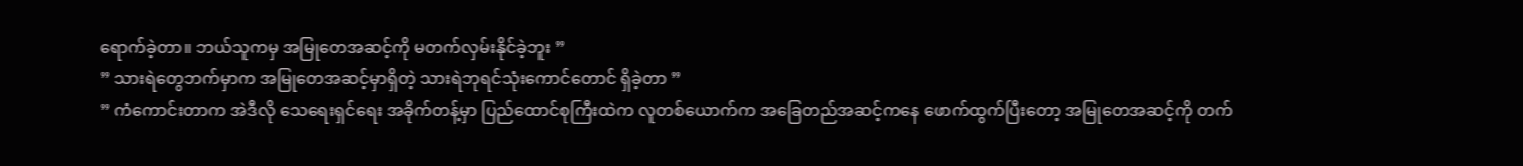ရောက်ခဲ့တာ။ ဘယ်သူကမှ အမြုတေအဆင့်ကို မတက်လှမ်းနိုင်ခဲ့ဘူး ”
” သားရဲတွေဘက်မှာက အမြုတေအဆင့်မှာရှိတဲ့ သားရဲဘုရင်သုံးကောင်တောင် ရှိခဲ့တာ ”
” ကံကောင်းတာက အဲဒီလို သေရေးရှင်ရေး အခိုက်တန့်မှာ ပြည်ထောင်စုကြီးထဲက လူတစ်ယောက်က အခြေတည်အဆင့်ကနေ ဖောက်ထွက်ပြီးတော့ အမြုတေအဆင့်ကို တက်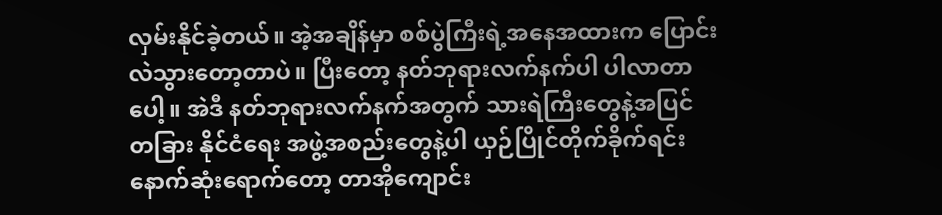လှမ်းနိုင်ခဲ့တယ်။ အဲ့အချိန်မှာ စစ်ပွဲကြီးရဲ့အနေအထားက ပြောင်းလဲသွားတော့တာပဲ။ ပြီးတော့ နတ်ဘုရားလက်နက်ပါ ပါလာတာပေါ့။ အဲဒီ နတ်ဘုရားလက်နက်အတွက် သားရဲကြီးတွေနဲ့အပြင် တခြား နိုင်ငံရေး အဖွဲ့အစည်းတွေနဲ့ပါ ယှဉ်ပြိုင်တိုက်ခိုက်ရင်း နောက်ဆုံးရောက်တော့ တာအိုကျောင်း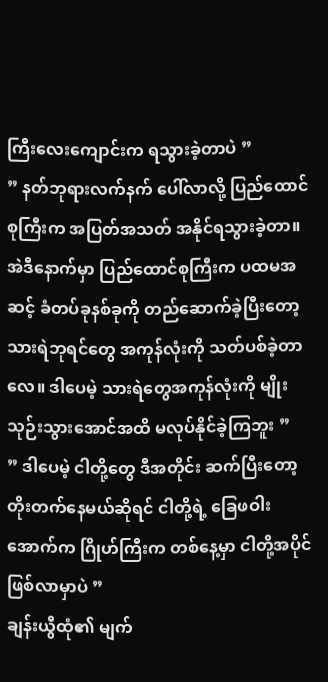ကြီးလေးကျောင်းက ရသွားခဲ့တာပဲ ”
” နတ်ဘုရားလက်နက် ပေါ်လာလို့ ပြည်ထောင်စုကြီးက အပြတ်အသတ် အနိုင်ရသွားခဲ့တာ။ အဲဒီနောက်မှာ ပြည်ထောင်စုကြီးက ပထမအဆင့် ခံတပ်ခုနစ်ခုကို တည်ဆောက်ခဲ့ပြီးတော့ သားရဲဘုရင်တွေ အကုန်လုံးကို သတ်ပစ်ခဲ့တာလေ။ ဒါပေမဲ့ သားရဲတွေအကုန်လုံးကို မျိုးသုဉ်းသွားအောင်အထိ မလုပ်နိုင်ခဲ့ကြဘူး ”
” ဒါပေမဲ့ ငါတို့တွေ ဒီအတိုင်း ဆက်ပြီးတော့ တိုးတက်နေမယ်ဆိုရင် ငါတို့ရဲ့ ခြေဖဝါးအောက်က ဂြိုဟ်ကြီးက တစ်နေ့မှာ ငါတို့အပိုင် ဖြစ်လာမှာပဲ ”
ချန်းယွီထုံ၏ မျက်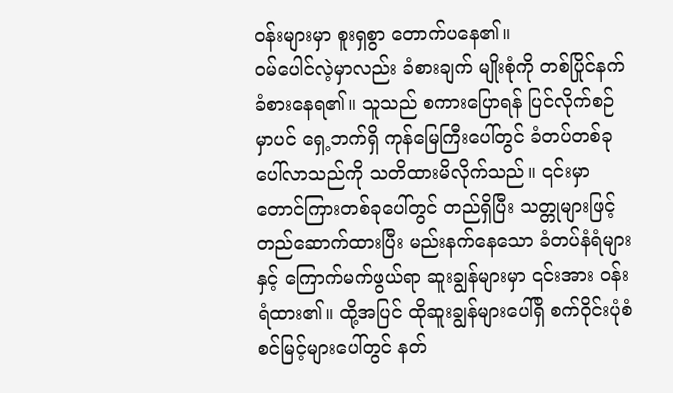ဝန်းများမှာ စူးရှစွာ တောက်ပနေ၏။
ဝမ်ပေါင်လဲ့မှာလည်း ခံစားချက် မျိုးစုံကို တစ်ပြိုင်နက် ခံစားနေရ၏။ သူသည် စကားပြောရန် ပြင်လိုက်စဉ်မှာပင် ရှေ့ဘက်ရှိ ကုန်မြေကြီးပေါ်တွင် ခံတပ်တစ်ခု ပေါ်လာသည်ကို သတိထားမိလိုက်သည်။ ၎င်းမှာ တောင်ကြားတစ်ခုပေါ်တွင် တည်ရှိပြီး သတ္တုများဖြင့် တည်ဆောက်ထားပြီး မည်းနက်နေသော ခံတပ်နံရံများနှင့် ကြောက်မက်ဖွယ်ရာ ဆူးချွန်များမှာ ၎င်းအား ဝန်းရံထား၏။ ထို့အပြင် ထိုဆူးချွန်များပေါ်ရှိ စက်ဝိုင်းပုံစံ စင်မြင့်များပေါ်တွင် နတ်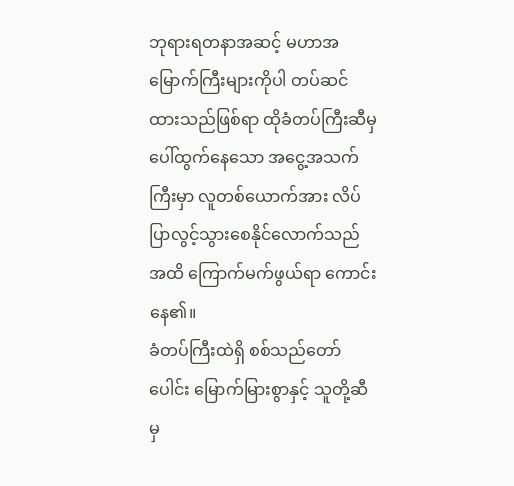ဘုရားရတနာအဆင့် မဟာအမြောက်ကြီးများကိုပါ တပ်ဆင်ထားသည်ဖြစ်ရာ ထိုခံတပ်ကြီးဆီမှ ပေါ်ထွက်နေသော အငွေ့အသက်ကြီးမှာ လူတစ်ယောက်အား လိပ်ပြာလွင့်သွားစေနိုင်လောက်သည်အထိ ကြောက်မက်ဖွယ်ရာ ကောင်းနေ၏။
ခံတပ်ကြီးထဲရှိ စစ်သည်တော်ပေါင်း မြောက်မြားစွာနှင့် သူတို့ဆီမှ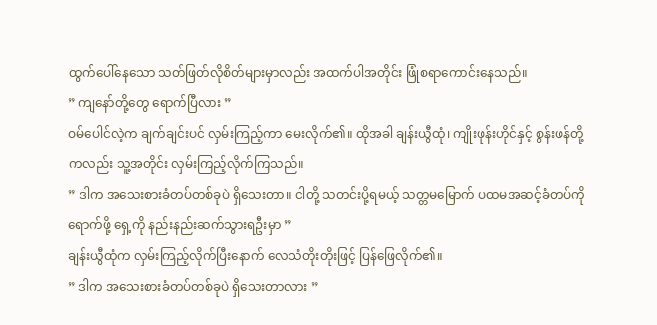ထွက်ပေါ်နေသော သတ်ဖြတ်လိုစိတ်များမှာလည်း အထက်ပါအတိုင်း ဖြုံစရာကောင်းနေသည်။
” ကျနော်တို့တွေ ရောက်ပြီလား ”
ဝမ်ပေါင်လဲ့က ချက်ချင်းပင် လှမ်းကြည့်ကာ မေးလိုက်၏။ ထိုအခါ ချန်းယွီထုံ၊ ကျိုးဖုန်းဟိုင်နှင့် စွန်းဖန်တို့ကလည်း သူ့အတိုင်း လှမ်းကြည့်လိုက်ကြသည်။
” ဒါက အသေးစားခံတပ်တစ်ခုပဲ ရှိသေးတာ။ ငါတို့ သတင်းပို့ရမယ့် သတ္တမမြောက် ပထမအဆင့်ခံတပ်ကိုရောက်ဖို့ ရှေ့ကို နည်းနည်းဆက်သွားရဦးမှာ ”
ချန်းယွီထုံက လှမ်းကြည့်လိုက်ပြီးနောက် လေသံတိုးတိုးဖြင့် ပြန်ဖြေလိုက်၏။
” ဒါက အသေးစားခံတပ်တစ်ခုပဲ ရှိသေးတာလား ”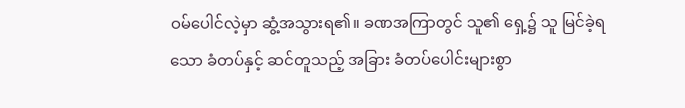ဝမ်ပေါင်လဲ့မှာ ဆွံ့အသွားရ၏။ ခဏအကြာတွင် သူ၏ ရှေ့၌ သူ မြင်ခဲ့ရသော ခံတပ်နှင့် ဆင်တူသည့် အခြား ခံတပ်ပေါင်းများစွာ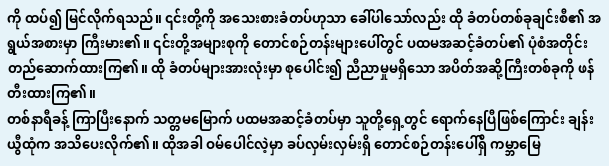ကို ထပ်၍ မြင်လိုက်ရသည်။ ၎င်းတို့ကို အသေးစားခံတပ်ဟုသာ ခေါ်ပါသော်လည်း ထို ခံတပ်တစ်ခုချင်းစီ၏ အရွယ်အစားမှာ ကြီးမား၏။ ၎င်းတို့အများစုကို တောင်စဉ်တန်းများပေါ်တွင် ပထမအဆင့်ခံတပ်၏ ပုံစံအတိုင်း တည်ဆောက်ထားကြ၏။ ထို ခံတပ်များအားလုံးမှာ စုပေါင်း၍ ညီညာမှုမရှိသော အပိတ်အဆို့ကြီးတစ်ခုကို ဖန်တီးထားကြ၏။
တစ်နာရီခန့် ကြာပြီးနောက် သတ္တမမြောက် ပထမအဆင့်ခံတပ်မှာ သူတို့ရှေ့တွင် ရောက်နေပြီဖြစ်ကြောင်း ချန်းယွီထုံက အသိပေးလိုက်၏။ ထိုအခါ ဝမ်ပေါင်လဲ့မှာ ခပ်လှမ်းလှမ်းရှိ တောင်စဉ်တန်းပေါ်ရှိ ကမ္ဘာမြေ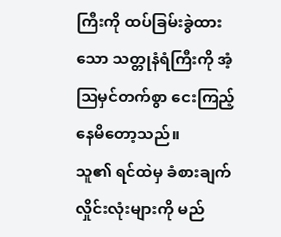ကြီးကို ထပ်ခြမ်းခွဲထားသော သတ္တုနံရံကြီးကို အံ့ဩမှင်တက်စွာ ငေးကြည့်နေမိတော့သည်။
သူ၏ ရင်ထဲမှ ခံစားချက်လှိုင်းလုံးများကို မည်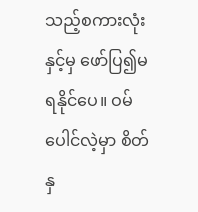သည့်စကားလုံးနှင့်မှ ဖော်ပြ၍မရနိုင်ပေ။ ဝမ်ပေါင်လဲ့မှာ စိတ်နှ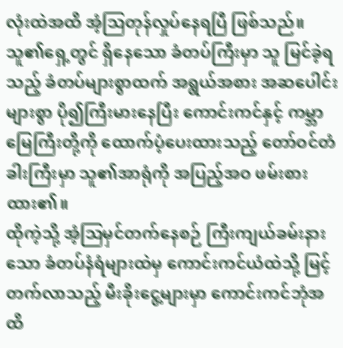လုံးထဲအထိ အံ့ဩတုန်လှုပ်နေရပြီ ဖြစ်သည်။ သူ၏ရှေ့တွင် ရှိနေသော ခံတပ်ကြီးမှာ သူ မြင်ခဲ့ရသည့် ခံတပ်များစွာထက် အရွယ်အစား အဆပေါင်းများစွာ ပို၍ကြီးမားနေပြီး ကောင်းကင်နှင့် ကမ္ဘာမြေကြီးတို့ကို ထောက်ပံ့ပေးထားသည့် တော်ဝင်တံခါးကြီးမှာ သူ၏အာရုံကို အပြည့်အဝ ဖမ်းစားထား၏။
ထိုကဲ့သို့ အံ့ဩမှင်တက်နေစဉ် ကြီးကျယ်ခမ်းနားသော ခံတပ်နံရံများထဲမှ ကောင်းကင်ယံထဲသို့ မြင့်တက်လာသည့် မီးခိုးငွေ့များမှာ ကောင်းကင်ဘုံအထိ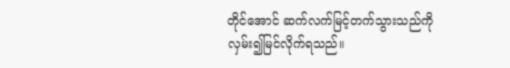တိုင်အောင် ဆက်လက်မြင့်တက်သွားသည်ကို လှမ်း၍မြင်လိုက်ရသည်။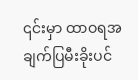၎င်းမှာ ထာဝရအချက်ပြမီးခိုးပင်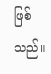ဖြစ်သည်။